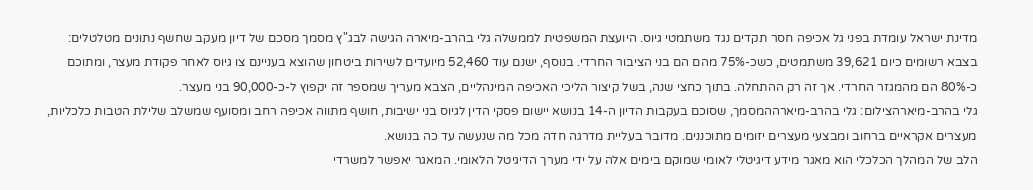מדינת ישראל עומדת בפני גל אכיפה חסר תקדים נגד משתמטי גיוס. היועצת המשפטית לממשלה גלי בהרב-מיארה הגישה לבג"ץ מסמך מסכם של דיון מעקב שחשף נתונים מטלטלים: בצבא רשומים כיום 39,621 משתמטים, כשכ-75% מהם הם בני הציבור החרדי. בנוסף, ישנם עוד 52,460 מיועדים לשירות ביטחון שהוצא בעניינם צו גיוס לאחר פקודת מעצר, ומתוכם כ-80% הם מהמגזר החרדי. אך זה רק ההתחלה. בתוך כחצי שנה, בשל קיצור הליכי האכיפה המינהליים, הצבא מעריך שמספר זה יקפוץ ל-כ-90,000 בני מעצר.
גלי בהרב-מיארהצילום: גלי בהרב-מיארההמסמך, שסוכם בעקבות הדיון ה-14 בנושא יישום פסקי הדין לגיוס בני ישיבות, חושף מתווה אכיפה רחב ומסועף שמשלב שלילת הטבות כלכליות, מעצרים אקראיים ברחוב ומבצעי מעצרים יזומים מתוכננים. מדובר בעליית מדרגה חדה מכל מה שנעשה עד כה בנושא.
הלב של המהלך הכלכלי הוא מאגר מידע דיגיטלי לאומי שמוקם בימים אלה על ידי מערך הדיגיטל הלאומי. המאגר יאפשר למשרדי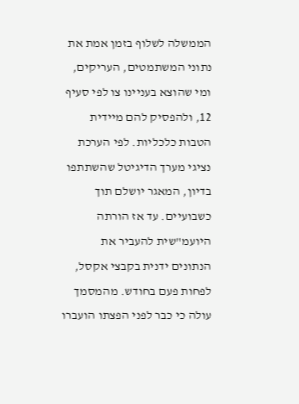הממשלה לשלוף בזמן אמת את נתוני המשתמטים, העריקים, ומי שהוצא בעניינו צו לפי סעיף 12, ולהפסיק להם מיידית הטבות כלכליות. לפי הערכת נציגי מערך הדיגיטל שהשתתפו בדיון, המאגר יושלם תוך כשבועיים. עד אז הורתה היועמ"שית להעביר את הנתונים ידנית בקבצי אקסל, לפחות פעם בחודש. מהמסמך עולה כי כבר לפני הפצתו הועברו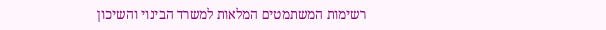רשימות המשתמטים המלאות למשרד הבינוי והשיכון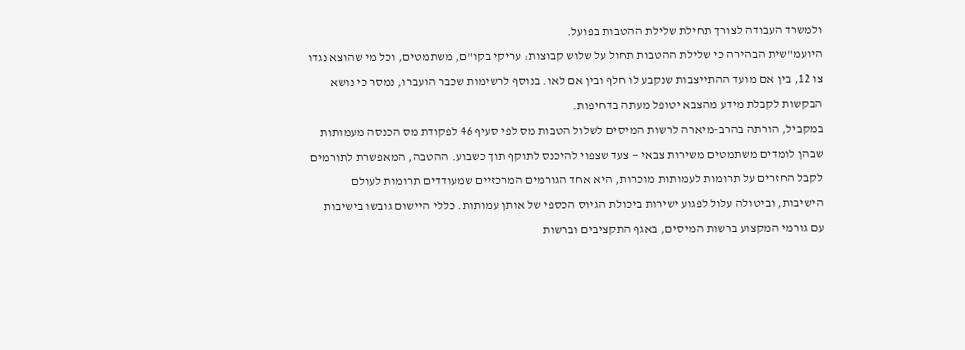ולמשרד העבודה לצורך תחילת שלילת ההטבות בפועל.
היועמ"שית הבהירה כי שלילת ההטבות תחול על שלוש קבוצות: עריקי בקו"ם, משתמטים, וכל מי שהוצא נגדו צו 12, בין אם מועד ההתייצבות שנקבע לו חלף ובין אם לאו. בנוסף לרשימות שכבר הועברו, נמסר כי נושא הבקשות לקבלת מידע מהצבא יטופל מעתה בדחיפות.
במקביל, הורתה בהרב-מיארה לרשות המיסים לשלול הטבות מס לפי סעיף 46 לפקודת מס הכנסה מעמותות שבהן לומדים משתמטים משירות צבאי — צעד שצפוי להיכנס לתוקף תוך כשבוע. ההטבה, המאפשרת לתורמים לקבל החזרים על תרומות לעמותות מוכרות, היא אחד הגורמים המרכזיים שמעודדים תרומות לעולם הישיבות, וביטולה עלול לפגוע ישירות ביכולת הגיוס הכספי של אותן עמותות. כללי היישום גובשו בישיבות עם גורמי המקצוע ברשות המיסים, באגף התקציבים וברשות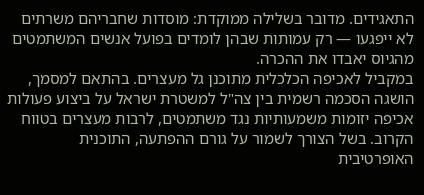התאגידים. מדובר בשלילה ממוקדת: מוסדות שחבריהם משרתים לא ייפגעו — רק עמותות שבהן לומדים בפועל אנשים המשתמטים מהגיוס יאבדו את ההכרה.
במקביל לאכיפה הכלכלית מתוכנן גל מעצרים. בהתאם למסמך, הושגה הסכמה רשמית בין צה"ל למשטרת ישראל על ביצוע פעולות אכיפה יזומות משמעותיות נגד משתמטים, לרבות מעצרים בטווח הקרוב. בשל הצורך לשמור על גורם ההפתעה, התוכנית האופרטיבית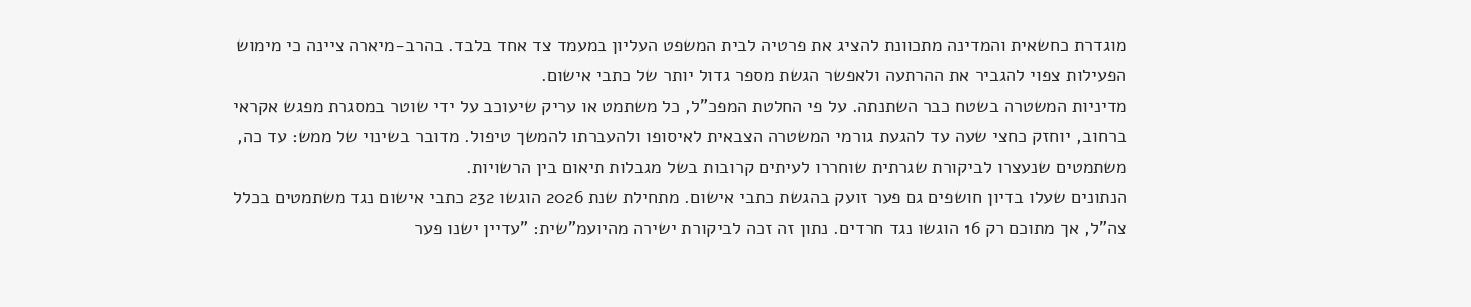מוגדרת כחשאית והמדינה מתכוונת להציג את פרטיה לבית המשפט העליון במעמד צד אחד בלבד. בהרב-מיארה ציינה כי מימוש הפעילות צפוי להגביר את ההרתעה ולאפשר הגשת מספר גדול יותר של כתבי אישום.
מדיניות המשטרה בשטח כבר השתנתה. על פי החלטת המפכ"ל, כל משתמט או עריק שיעוכב על ידי שוטר במסגרת מפגש אקראי ברחוב, יוחזק כחצי שעה עד להגעת גורמי המשטרה הצבאית לאיסופו ולהעברתו להמשך טיפול. מדובר בשינוי של ממש: עד כה, משתמטים שנעצרו לביקורת שגרתית שוחררו לעיתים קרובות בשל מגבלות תיאום בין הרשויות.
הנתונים שעלו בדיון חושפים גם פער זועק בהגשת כתבי אישום. מתחילת שנת 2026 הוגשו 232 כתבי אישום נגד משתמטים בכלל צה"ל, אך מתוכם רק 16 הוגשו נגד חרדים. נתון זה זכה לביקורת ישירה מהיועמ"שית: "עדיין ישנו פער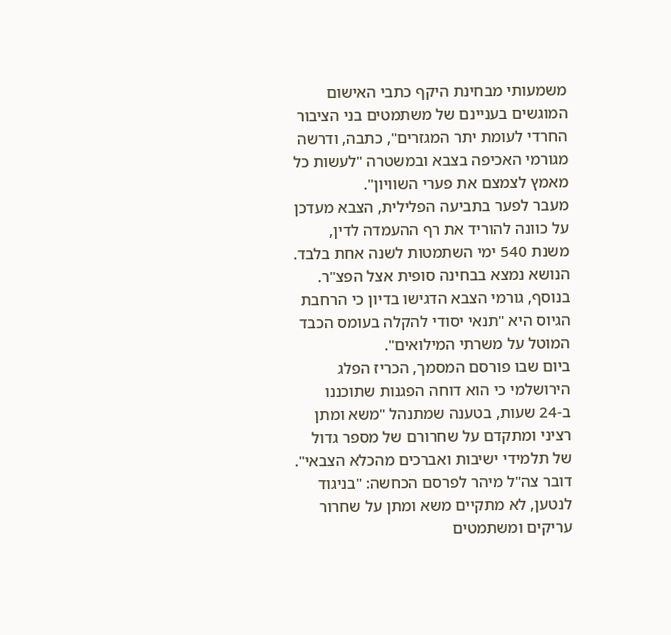משמעותי מבחינת היקף כתבי האישום המוגשים בעניינם של משתמטים בני הציבור החרדי לעומת יתר המגזרים", כתבה, ודרשה מגורמי האכיפה בצבא ובמשטרה "לעשות כל מאמץ לצמצם את פערי השוויון".
מעבר לפער בתביעה הפלילית, הצבא מעדכן על כוונה להוריד את רף ההעמדה לדין, משנת 540 ימי השתמטות לשנה אחת בלבד. הנושא נמצא בבחינה סופית אצל הפצ"ר. בנוסף, גורמי הצבא הדגישו בדיון כי הרחבת הגיוס היא "תנאי יסודי להקלה בעומס הכבד המוטל על משרתי המילואים".
ביום שבו פורסם המסמך, הכריז הפלג הירושלמי כי הוא דוחה הפגנות שתוכננו ב-24 שעות, בטענה שמתנהל "משא ומתן רציני ומתקדם על שחרורם של מספר גדול של תלמידי ישיבות ואברכים מהכלא הצבאי". דובר צה"ל מיהר לפרסם הכחשה: "בניגוד לנטען, לא מתקיים משא ומתן על שחרור עריקים ומשתמטים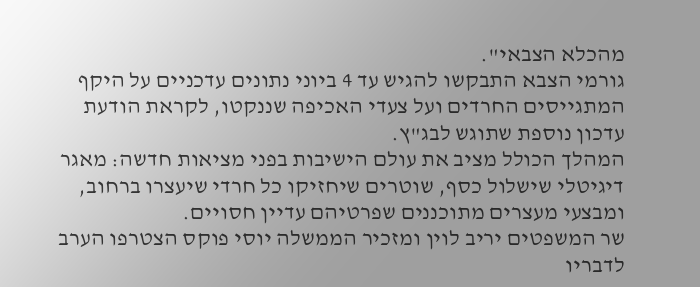מהכלא הצבאי".
גורמי הצבא התבקשו להגיש עד 4 ביוני נתונים עדכניים על היקף המתגייסים החרדים ועל צעדי האכיפה שננקטו, לקראת הודעת עדכון נוספת שתוגש לבג"ץ.
המהלך הכולל מציב את עולם הישיבות בפני מציאות חדשה: מאגר דיגיטלי שישלול כסף, שוטרים שיחזיקו כל חרדי שיעצרו ברחוב, ומבצעי מעצרים מתוכננים שפרטיהם עדיין חסויים.
שר המשפטים יריב לוין ומזכיר הממשלה יוסי פוקס הצטרפו הערב לדבריו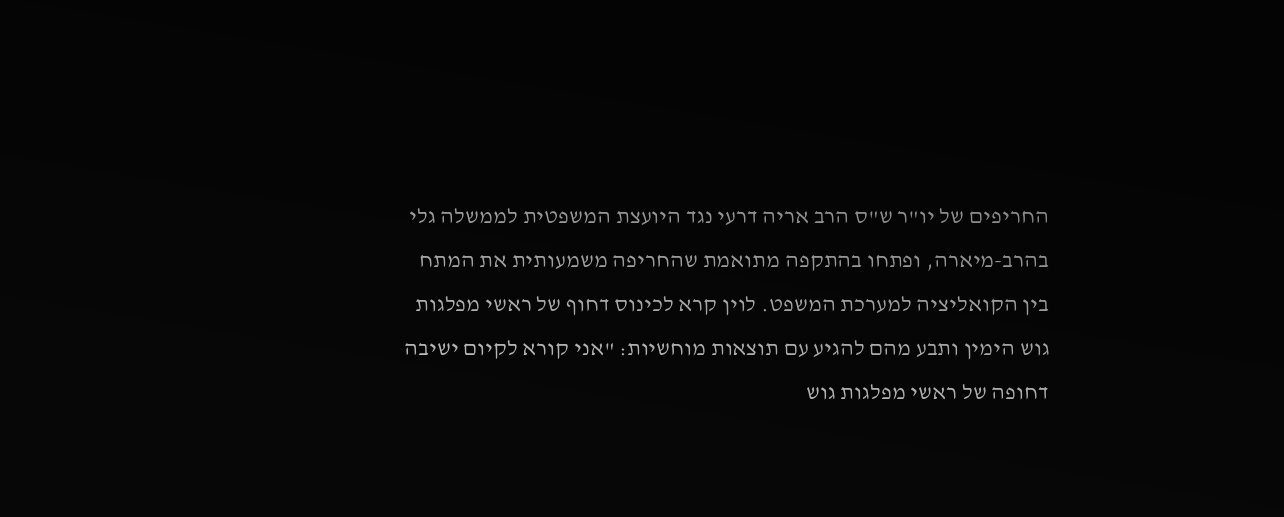החריפים של יו"ר ש"ס הרב אריה דרעי נגד היועצת המשפטית לממשלה גלי בהרב-מיארה, ופתחו בהתקפה מתואמת שהחריפה משמעותית את המתח בין הקואליציה למערכת המשפט. לוין קרא לכינוס דחוף של ראשי מפלגות גוש הימין ותבע מהם להגיע עם תוצאות מוחשיות: "אני קורא לקיום ישיבה דחופה של ראשי מפלגות גוש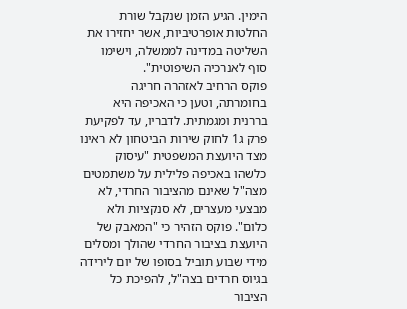הימין. הגיע הזמן שנקבל שורת החלטות אופרטיביות, אשר יחזירו את השליטה במדינה לממשלה, וישימו סוף לאנרכיה השיפוטית".
פוקס הרחיב לאזהרה חריגה בחומרתה, וטען כי האכיפה היא בררנית ומגמתית. לדבריו, עד לפקיעת פרק ג1 לחוק שירות הביטחון לא ראינו מצד היועצת המשפטית "עיסוק כלשהו באכיפה פלילית על משתמטים מצה"ל שאינם מהציבור החרדי, לא מבצעי מעצרים, לא סנקציות ולא כלום". פוקס הזהיר כי "המאבק של היועצת בציבור החרדי שהולך ומסלים מידי שבוע תוביל בסופו של יום לירידה בגיוס חרדים בצה"ל, להפיכת כל הציבור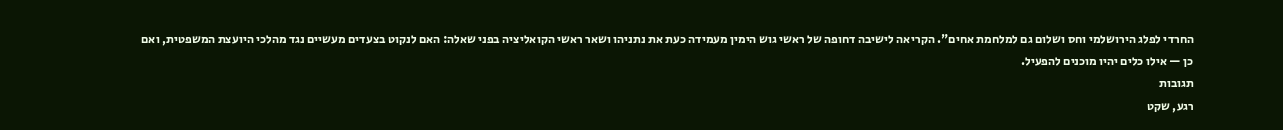החרדי לפלג הירושלמי וחס ושלום גם למלחמת אחים". הקריאה לישיבה דחופה של ראשי גוש הימין מעמידה כעת את נתניהו ושאר ראשי הקואליציה בפני שאלה: האם לנקוט בצעדים מעשיים נגד מהלכי היועצת המשפטית, ואם כן — אילו כלים יהיו מוכנים להפעיל.
תגובות
רגע, שקט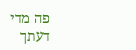פה מדי
דעתך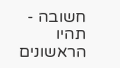חשובה - תהיו הראשונים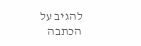להגיב על הכתבה